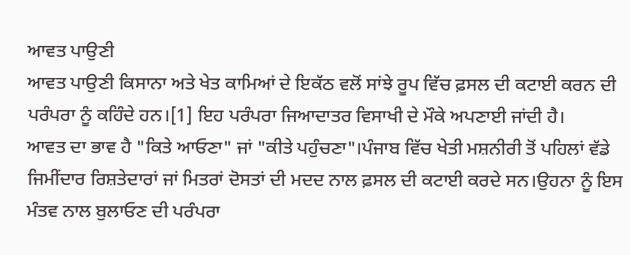ਆਵਤ ਪਾਉਣੀ
ਆਵਤ ਪਾਉਣੀ ਕਿਸਾਨਾ ਅਤੇ ਖੇਤ ਕਾਮਿਆਂ ਦੇ ਇਕੱਠ ਵਲੋਂ ਸਾਂਝੇ ਰੂਪ ਵਿੱਚ ਫ਼ਸਲ ਦੀ ਕਟਾਈ ਕਰਨ ਦੀ ਪਰੰਪਰਾ ਨੂੰ ਕਹਿੰਦੇ ਹਨ।[1] ਇਹ ਪਰੰਪਰਾ ਜਿਆਦਾਤਰ ਵਿਸਾਖੀ ਦੇ ਮੌਕੇ ਅਪਣਾਈ ਜਾਂਦੀ ਹੈ।
ਆਵਤ ਦਾ ਭਾਵ ਹੈ "ਕਿਤੇ ਆਓਣਾ" ਜਾਂ "ਕੀਤੇ ਪਹੁੰਚਣਾ"।ਪੰਜਾਬ ਵਿੱਚ ਖੇਤੀ ਮਸ਼ਨੀਰੀ ਤੋਂ ਪਹਿਲਾਂ ਵੱਡੇ ਜਿਮੀਂਦਾਰ ਰਿਸ਼ਤੇਦਾਰਾਂ ਜਾਂ ਮਿਤਰਾਂ ਦੋਸਤਾਂ ਦੀ ਮਦਦ ਨਾਲ ਫ਼ਸਲ ਦੀ ਕਟਾਈ ਕਰਦੇ ਸਨ।ਉਹਨਾ ਨੂੰ ਇਸ ਮੰਤਵ ਨਾਲ ਬੁਲਾਓਣ ਦੀ ਪਰੰਪਰਾ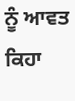ਨੂੰ ਆਵਤ ਕਿਹਾ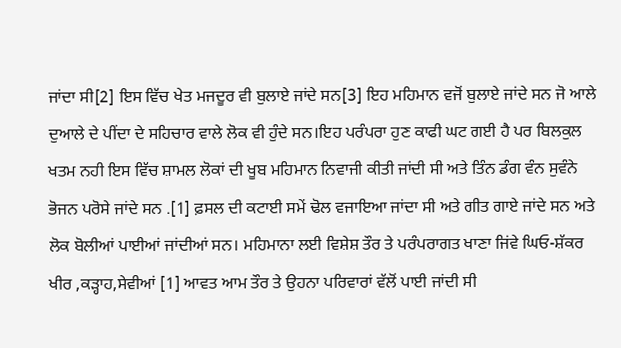ਜਾਂਦਾ ਸੀ[2] ਇਸ ਵਿੱਚ ਖੇਤ ਮਜਦੂਰ ਵੀ ਬੁਲਾਏ ਜਾਂਦੇ ਸਨ[3] ਇਹ ਮਹਿਮਾਨ ਵਜੋਂ ਬੁਲਾਏ ਜਾਂਦੇ ਸਨ ਜੋ ਆਲੇ ਦੁਆਲੇ ਦੇ ਪੀਂਦਾ ਦੇ ਸਹਿਚਾਰ ਵਾਲੇ ਲੋਕ ਵੀ ਹੁੰਦੇ ਸਨ।ਇਹ ਪਰੰਪਰਾ ਹੁਣ ਕਾਫੀ ਘਟ ਗਈ ਹੈ ਪਰ ਬਿਲਕੁਲ ਖਤਮ ਨਹੀ ਇਸ ਵਿੱਚ ਸ਼ਾਮਲ ਲੋਕਾਂ ਦੀ ਖੂਬ ਮਹਿਮਾਨ ਨਿਵਾਜੀ ਕੀਤੀ ਜਾਂਦੀ ਸੀ ਅਤੇ ਤਿੰਨ ਡੰਗ ਵੰਨ ਸੁਵੰਨੇ ਭੋਜਨ ਪਰੋਸੇ ਜਾਂਦੇ ਸਨ .[1] ਫ਼ਸਲ ਦੀ ਕਟਾਈ ਸਮੇਂ ਢੋਲ ਵਜਾਇਆ ਜਾਂਦਾ ਸੀ ਅਤੇ ਗੀਤ ਗਾਏ ਜਾਂਦੇ ਸਨ ਅਤੇ ਲੋਕ ਬੋਲੀਆਂ ਪਾਈਆਂ ਜਾਂਦੀਆਂ ਸਨ। ਮਹਿਮਾਨਾ ਲਈ ਵਿਸ਼ੇਸ਼ ਤੌਰ ਤੇ ਪਰੰਪਰਾਗਤ ਖਾਣਾ ਜਿਂਵੇ ਘਿਓ-ਸ਼ੱਕਰ ਖੀਰ ,ਕੜ੍ਹਾਹ,ਸੇਵੀਆਂ [1] ਆਵਤ ਆਮ ਤੌਰ ਤੇ ਉਹਨਾ ਪਰਿਵਾਰਾਂ ਵੱਲੋਂ ਪਾਈ ਜਾਂਦੀ ਸੀ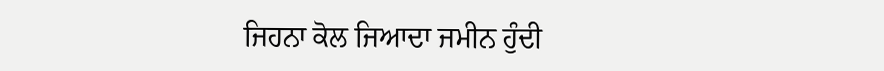ਜਿਹਨਾ ਕੋਲ ਜਿਆਦਾ ਜਮੀਨ ਹੁੰਦੀ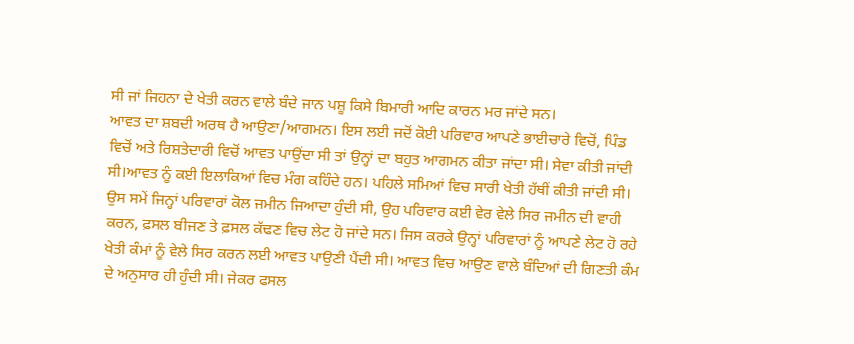ਸੀ ਜਾਂ ਜਿਹਨਾ ਦੇ ਖੇਤੀ ਕਰਨ ਵਾਲੇ ਬੰਦੇ ਜਾਨ ਪਸ਼ੂ ਕਿਸੇ ਬਿਮਾਰੀ ਆਦਿ ਕਾਰਨ ਮਰ ਜਾਂਦੇ ਸਨ।
ਆਵਤ ਦਾ ਸ਼ਬਦੀ ਅਰਥ ਹੈ ਆਉਣਾ/ਆਗਮਨ। ਇਸ ਲਈ ਜਦੋਂ ਕੋਈ ਪਰਿਵਾਰ ਆਪਣੇ ਭਾਈਚਾਰੇ ਵਿਚੋਂ, ਪਿੰਡ ਵਿਚੋਂ ਅਤੇ ਰਿਸ਼ਤੇਦਾਰੀ ਵਿਚੋਂ ਆਵਤ ਪਾਉਂਦਾ ਸੀ ਤਾਂ ਉਨ੍ਹਾਂ ਦਾ ਬਹੁਤ ਆਗਮਨ ਕੀਤਾ ਜਾਂਦਾ ਸੀ। ਸੇਵਾ ਕੀਤੀ ਜਾਂਦੀ ਸੀ।ਆਵਤ ਨੂੰ ਕਈ ਇਲਾਕਿਆਂ ਵਿਚ ਮੰਗ ਕਹਿੰਦੇ ਹਨ। ਪਹਿਲੇ ਸਮਿਆਂ ਵਿਚ ਸਾਰੀ ਖੇਤੀ ਹੱਥੀਂ ਕੀਤੀ ਜਾਂਦੀ ਸੀ। ਉਸ ਸਮੇਂ ਜਿਨ੍ਹਾਂ ਪਰਿਵਾਰਾਂ ਕੋਲ ਜਮੀਨ ਜਿਆਦਾ ਹੁੰਦੀ ਸੀ, ਉਹ ਪਰਿਵਾਰ ਕਈ ਵੇਰ ਵੇਲੇ ਸਿਰ ਜਮੀਨ ਦੀ ਵਾਹੀ ਕਰਨ, ਫ਼ਸਲ ਬੀਜਣ ਤੇ ਫ਼ਸਲ ਕੱਢਣ ਵਿਚ ਲੇਟ ਹੋ ਜਾਂਦੇ ਸਨ। ਜਿਸ ਕਰਕੇ ਉਨ੍ਹਾਂ ਪਰਿਵਾਰਾਂ ਨੂੰ ਆਪਣੇ ਲੇਟ ਹੋ ਰਹੇ ਖੇਤੀ ਕੰਮਾਂ ਨੂੰ ਵੇਲੇ ਸਿਰ ਕਰਨ ਲਈ ਆਵਤ ਪਾਉਣੀ ਪੈਂਦੀ ਸੀ। ਆਵਤ ਵਿਚ ਆਉਣ ਵਾਲੇ ਬੰਦਿਆਂ ਦੀ ਗਿਣਤੀ ਕੰਮ ਦੇ ਅਨੁਸਾਰ ਹੀ ਹੁੰਦੀ ਸੀ। ਜੇਕਰ ਫਸਲ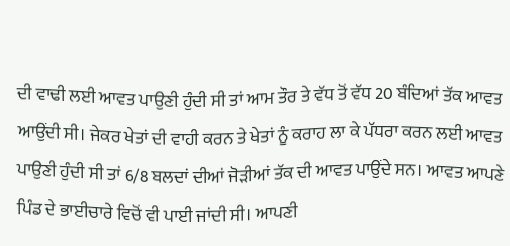ਦੀ ਵਾਢੀ ਲਈ ਆਵਤ ਪਾਉਣੀ ਹੁੰਦੀ ਸੀ ਤਾਂ ਆਮ ਤੌਰ ਤੇ ਵੱਧ ਤੋਂ ਵੱਧ 20 ਬੰਦਿਆਂ ਤੱਕ ਆਵਤ ਆਉਂਦੀ ਸੀ। ਜੇਕਰ ਖੇਤਾਂ ਦੀ ਵਾਹੀ ਕਰਨ ਤੇ ਖੇਤਾਂ ਨੂੰ ਕਰਾਹ ਲਾ ਕੇ ਪੱਧਰਾ ਕਰਨ ਲਈ ਆਵਤ ਪਾਉਣੀ ਹੁੰਦੀ ਸੀ ਤਾਂ 6/8 ਬਲਦਾਂ ਦੀਆਂ ਜੋੜੀਆਂ ਤੱਕ ਦੀ ਆਵਤ ਪਾਉਂਦੇ ਸਨ। ਆਵਤ ਆਪਣੇ ਪਿੰਡ ਦੇ ਭਾਈਚਾਰੇ ਵਿਚੋਂ ਵੀ ਪਾਈ ਜਾਂਦੀ ਸੀ। ਆਪਣੀ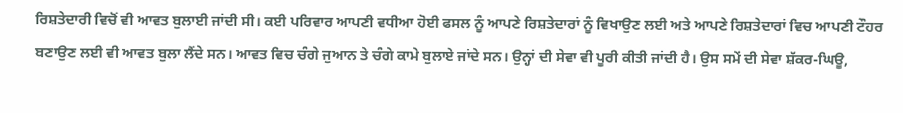ਰਿਸ਼ਤੇਦਾਰੀ ਵਿਚੋਂ ਵੀ ਆਵਤ ਬੁਲਾਈ ਜਾਂਦੀ ਸੀ। ਕਈ ਪਰਿਵਾਰ ਆਪਣੀ ਵਧੀਆ ਹੋਈ ਫਸਲ ਨੂੰ ਆਪਣੇ ਰਿਸ਼ਤੇਦਾਰਾਂ ਨੂੰ ਵਿਖਾਉਣ ਲਈ ਅਤੇ ਆਪਣੇ ਰਿਸ਼ਤੇਦਾਰਾਂ ਵਿਚ ਆਪਣੀ ਟੌਹਰ ਬਣਾਉਣ ਲਈ ਵੀ ਆਵਤ ਬੁਲਾ ਲੈਂਦੇ ਸਨ। ਆਵਤ ਵਿਚ ਚੰਗੇ ਜੁਆਨ ਤੇ ਚੰਗੇ ਕਾਮੇ ਬੁਲਾਏ ਜਾਂਦੇ ਸਨ। ਉਨ੍ਹਾਂ ਦੀ ਸੇਵਾ ਵੀ ਪੂਰੀ ਕੀਤੀ ਜਾਂਦੀ ਹੈ। ਉਸ ਸਮੇਂ ਦੀ ਸੇਵਾ ਸ਼ੱਕਰ-ਘਿਊ,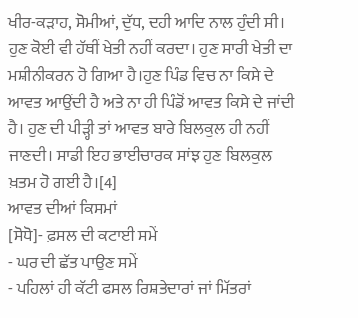ਖੀਰ-ਕੜਾਹ, ਸੋਮੀਆਂ, ਦੁੱਧ, ਦਹੀ ਆਦਿ ਨਾਲ ਹੁੰਦੀ ਸੀ।
ਹੁਣ ਕੋਈ ਵੀ ਹੱਥੀਂ ਖੇਤੀ ਨਹੀਂ ਕਰਦਾ। ਹੁਣ ਸਾਰੀ ਖੇਤੀ ਦਾ ਮਸ਼ੀਨੀਕਰਨ ਹੋ ਗਿਆ ਹੈ।ਹੁਣ ਪਿੰਡ ਵਿਚ ਨਾ ਕਿਸੇ ਦੇ ਆਵਤ ਆਉਂਦੀ ਹੈ ਅਤੇ ਨਾ ਹੀ ਪਿੰਡੋਂ ਆਵਤ ਕਿਸੇ ਦੇ ਜਾਂਦੀ ਹੈ। ਹੁਣ ਦੀ ਪੀੜ੍ਹੀ ਤਾਂ ਆਵਤ ਬਾਰੇ ਬਿਲਕੁਲ ਹੀ ਨਹੀਂ ਜਾਣਦੀ। ਸਾਡੀ ਇਹ ਭਾਈਚਾਰਕ ਸਾਂਝ ਹੁਣ ਬਿਲਕੁਲ ਖ਼ਤਮ ਹੋ ਗਈ ਹੈ।[4]
ਆਵਤ ਦੀਆਂ ਕਿਸਮਾਂ
[ਸੋਧੋ]- ਫ਼ਸਲ ਦੀ ਕਟਾਈ ਸਮੇਂ
- ਘਰ ਦੀ ਛੱਤ ਪਾਉਣ ਸਮੇਂ
- ਪਹਿਲਾਂ ਹੀ ਕੱਟੀ ਫਸਲ ਰਿਸ਼ਤੇਦਾਰਾਂ ਜਾਂ ਮਿੱਤਰਾਂ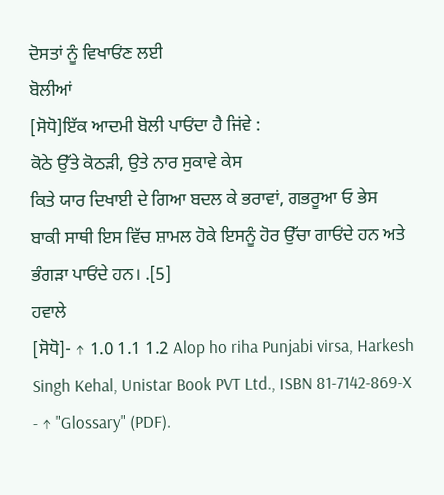ਦੋਸਤਾਂ ਨੂੰ ਵਿਖਾਓਂਣ ਲਈ
ਬੋਲੀਆਂ
[ਸੋਧੋ]ਇੱਕ ਆਦਮੀ ਬੋਲੀ ਪਾਓਂਦਾ ਹੈ ਜਿਂਵੇ :
ਕੋਠੇ ਉੱਤੇ ਕੋਠੜੀ, ਉਤੇ ਨਾਰ ਸੁਕਾਵੇ ਕੇਸ
ਕਿਤੇ ਯਾਰ ਦਿਖਾਈ ਦੇ ਗਿਆ ਬਦਲ ਕੇ ਭਰਾਵਾਂ, ਗਭਰੂਆ ਓ ਭੇਸ
ਬਾਕੀ ਸਾਥੀ ਇਸ ਵਿੱਚ ਸ਼ਾਮਲ ਹੋਕੇ ਇਸਨੂੰ ਹੋਰ ਉੱਚਾ ਗਾਓਂਦੇ ਹਨ ਅਤੇ ਭੰਗੜਾ ਪਾਓਂਦੇ ਹਨ। .[5]
ਹਵਾਲੇ
[ਸੋਧੋ]- ↑ 1.0 1.1 1.2 Alop ho riha Punjabi virsa, Harkesh Singh Kehal, Unistar Book PVT Ltd., ISBN 81-7142-869-X
- ↑ "Glossary" (PDF).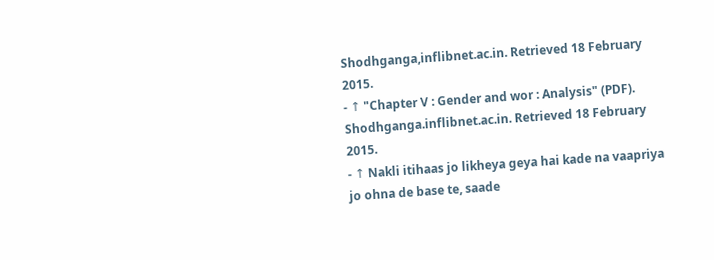Shodhganga,inflibnet.ac.in. Retrieved 18 February 2015.
- ↑ "Chapter V : Gender and wor : Analysis" (PDF). Shodhganga.inflibnet.ac.in. Retrieved 18 February 2015.
- ↑ Nakli itihaas jo likheya geya hai kade na vaapriya jo ohna de base te, saade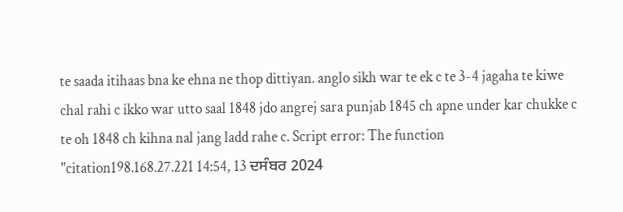te saada itihaas bna ke ehna ne thop dittiyan. anglo sikh war te ek c te 3-4 jagaha te kiwe chal rahi c ikko war utto saal 1848 jdo angrej sara punjab 1845 ch apne under kar chukke c te oh 1848 ch kihna nal jang ladd rahe c. Script error: The function "citation198.168.27.221 14:54, 13 ਦਸੰਬਰ 2024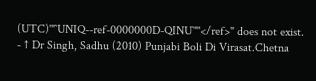(UTC)'"`UNIQ--ref-0000000D-QINU`"'</ref>" does not exist.
- ↑ Dr Singh, Sadhu (2010) Punjabi Boli Di Virasat.Chetna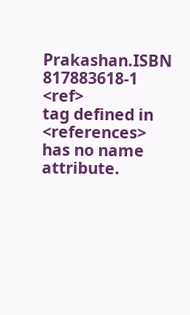Prakashan.ISBN 817883618-1
<ref>
tag defined in <references>
has no name attribute.